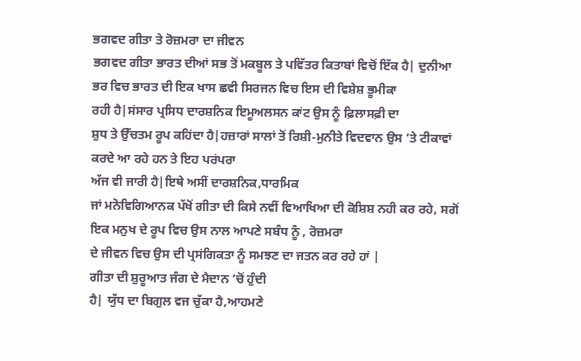ਭਗਵਦ ਗੀਤਾ ਤੇ ਰੋਜ਼ਮਰਾ ਦਾ ਜੀਵਨ
ਭਗਵਦ ਗੀਤਾ ਭਾਰਤ ਦੀਆਂ ਸਭ ਤੋਂ ਮਕਬੂਲ ਤੇ ਪਵਿੱਤਰ ਕਿਤਾਬਾਂ ਵਿਚੋਂ ਇੱਕ ਹੈ| ਦੁਨੀਆ ਭਰ ਵਿਚ ਭਾਰਤ ਦੀ ਇਕ ਖਾਸ ਛਵੀ ਸਿਰਜਨ ਵਿਚ ਇਸ ਦੀ ਵਿਸ਼ੇਸ਼ ਭੂਮੀਕਾ
ਰਹੀ ਹੈ|ਸਂਸਾਰ ਪ੍ਰਸਿਧ ਦਾਰਸ਼ਨਿਕ ਇਮੂਅਲਸਨ ਕਾਂਟ ਉਸ ਨੂੰ ਫ਼ਿਲਾਸਫ਼ੀ ਦਾ
ਸ਼ੁਧ ਤੇ ਉੱਚਤਮ ਰੂਪ ਕਹਿਂਦਾ ਹੈ|ਹਜ਼ਾਰਾਂ ਸਾਲਾਂ ਤੋਂ ਰਿਸ਼ੀ-ਮੁਨੀਤੇ ਵਿਦਵਾਨ ਉਸ ’ਤੇ ਟੀਕਾਵਾਂ ਕਰਦੇ ਆ ਰਹੇ ਹਨ ਤੇ ਇਹ ਪਰਂਪਰਾ
ਅੱਜ ਵੀ ਜਾਰੀ ਹੈ|ਇਥੇ ਅਸੀਂ ਦਾਰਸ਼ਨਿਕ,ਧਾਰਮਿਕ
ਜਾਂ ਮਨੋਵਿਗਿਆਨਕ ਪੱਖੋਂ ਗੀਤਾ ਦੀ ਕਿਸੇ ਨਵੀਂ ਵਿਆਖਿਆ ਦੀ ਕੋਸ਼ਿਸ਼ ਨਹੀ ਕਰ ਰਹੇ, ਸਗੋਂ ਇਕ ਮਨੁਖ ਦੇ ਰੂਪ ਵਿਚ ਉਸ ਨਾਲ ਆਪਣੇ ਸਬੰਧ ਨੂੰ , ਰੋਜ਼ਮਰਾ
ਦੇ ਜੀਵਨ ਵਿਚ ਉਸ ਦੀ ਪ੍ਰਸਂਗਿਕਤਾ ਨੂੰ ਸਮਝਣ ਦਾ ਜਤਨ ਕਰ ਰਹੇ ਹਾਂ |
ਗੀਤਾ ਦੀ ਸ਼ੁਰੂਆਤ ਜੰਗ ਦੇ ਮੈਦਾਨ ’ਚੋਂ ਹੁੰਦੀ
ਹੈ| ਯੁੱਧ ਦਾ ਬਿਗੁਲ ਵਜ ਚੁੱਕਾ ਹੈ,ਆਹਮਣੇ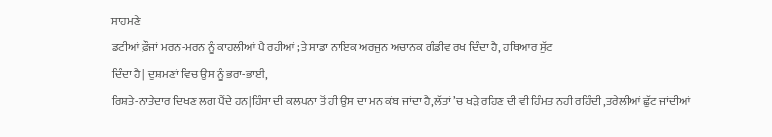ਸਾਹਮਣੇ
ਡਟੀਆਂ ਫ਼ੌਜਾਂ ਮਰਨ-ਮਰਨ ਨੂੰ ਕਾਹਲੀਆਂ ਪੈ ਰਹੀਆਂ ;ਤੇ ਸਾਡਾ ਨਾਇਕ ਅਰਜੁਨ ਅਚਾਨਕ ਗੰਡੀਵ ਰਖ ਦਿੰਦਾ ਹੈ, ਹਥਿਆਰ ਸੁੱਟ
ਦਿੰਦਾ ਹੈ| ਦੁਸ਼ਮਣਾਂ ਵਿਚ ਉਸ ਨੂੰ ਭਰਾ-ਭਾਈ,
ਰਿਸ਼ਤੇ-ਨਾਤੇਦਾਰ ਦਿਖਣ ਲਗ ਪੈਂਦੇ ਹਨ|ਹਿੰਸਾ ਦੀ ਕਲਪਨਾ ਤੋਂ ਹੀ ਉਸ ਦਾ ਮਨ ਕਂਬ ਜਾਂਦਾ ਹੈ,ਲੱਤਾਂ ’ਚ ਖੜੇ ਰਹਿਣ ਦੀ ਵੀ ਹਿੰਮਤ ਨਹੀ ਰਹਿੰਦੀ ,ਤਰੇਲੀਆਂ ਛੁੱਟ ਜਾਂਦੀਆਂ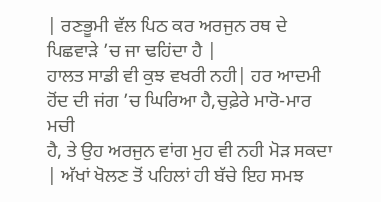| ਰਣਭੂਮੀ ਵੱਲ ਪਿਠ ਕਰ ਅਰਜੁਨ ਰਥ ਦੇ ਪਿਛਵਾੜੇ ’ਚ ਜਾ ਢਹਿਂਦਾ ਹੈ |
ਹਾਲਤ ਸਾਡੀ ਵੀ ਕੁਝ ਵਖਰੀ ਨਹੀ| ਹਰ ਆਦਮੀ ਹੋਂਦ ਦੀ ਜਂਗ ’ਚ ਘਿਰਿਆ ਹੈ,ਚੁਫ਼ੇਰੇ ਮਾਰੋ-ਮਾਰ ਮਚੀ
ਹੈ, ਤੇ ਉਹ ਅਰਜੁਨ ਵਾਂਗ ਮੁਹ ਵੀ ਨਹੀ ਮੋੜ ਸਕਦਾ | ਅੱਖਾਂ ਖੋਲਣ ਤੋਂ ਪਹਿਲਾਂ ਹੀ ਬੱਚੇ ਇਹ ਸਮਝ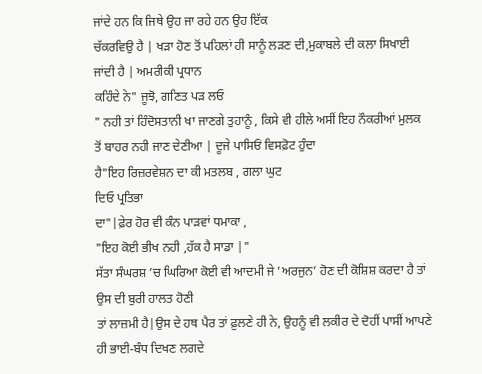ਜਾਂਦੇ ਹਨ ਕਿ ਜਿਥੇ ਉਹ ਜਾ ਰਹੇ ਹਨ ਉਹ ਇੱਕ
ਚੱਕਰਵਿਉ ਹੈ | ਖੜਾ ਹੋਣ ਤੋਂ ਪਹਿਲਾਂ ਹੀ ਸਾਨੂੰ ਲੜਣ ਦੀ,ਮੁਕਾਬਲੇ ਦੀ ਕਲਾ ਸਿਖਾਈ ਜਾਂਦੀ ਹੈ | ਅਮਰੀਕੀ ਪ੍ਰਧਾਨ
ਕਹਿੰਦੇ ਨੇ" ਜੂਝੋ, ਗਣਿਤ ਪੜ ਲਓ
" ਨਹੀ ਤਾਂ ਹਿੰਦੋਸਤਾਨੀ ਖਾ ਜਾਣਗੇ ਤੁਹਾਨੂੰ , ਕਿਸੇ ਵੀ ਹੀਲੇ ਅਸੀਂ ਇਹ ਨੌਕਰੀਆਂ ਮੁਲਕ
ਤੋਂ ਬਾਹਰ ਨਹੀ ਜਾਣ ਦੇਣੀਆ | ਦੂਜੇ ਪਾਸਿਓਂ ਵਿਸਫ਼ੋਟ ਹੁੰਦਾ
ਹੈ"ਇਹ ਰਿਜ਼ਰਵੇਸ਼ਨ ਦਾ ਕੀ ਮਤਲਬ , ਗਲਾ ਘੁਟ
ਦਿਓ ਪ੍ਰਤਿਭਾ
ਦਾ"|ਫ਼ੇਰ ਹੋਰ ਵੀ ਕੰਨ ਪਾੜਵਾਂ ਧਮਾਕਾ ,
"ਇਹ ਕੋਈ ਭੀਖ ਨਹੀ ,ਹੱਕ ਹੈ ਸਾਡਾ |"
ਸੱਤਾ ਸੰਘਰਸ਼ ’ਚ ਘਿਰਿਆ ਕੋਈ ਵੀ ਆਦਮੀ ਜੇ ’ਅਰਜੁਨ’ ਹੋਣ ਦੀ ਕੋਸ਼ਿਸ਼ ਕਰਦਾ ਹੈ ਤਾਂ ਉਸ ਦੀ ਬੁਰੀ ਹਾਲਤ ਹੋਣੀ
ਤਾਂ ਲਾਜ਼ਮੀ ਹੈ|ਉਸ ਦੇ ਹਥ ਪੈਰ ਤਾਂ ਫ਼ੁਲਣੇ ਹੀ ਨੇ, ਉਹਨੂੰ ਵੀ ਲਕੀਰ ਦੇ ਦੋਹੀਂ ਪਾਸੀਂ ਆਪਣੇ ਹੀ ਭਾਈ-ਬੰਧ ਦਿਖਣ ਲਗਦੇ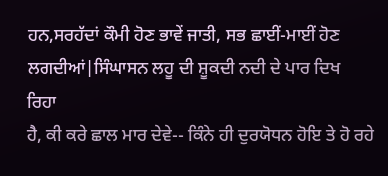ਹਨ,ਸਰਹੱਦਾਂ ਕੌਮੀ ਹੋਣ ਭਾਵੇਂ ਜਾਤੀ, ਸਭ ਛਾਈਂ-ਮਾਈਂ ਹੋਣ ਲਗਦੀਆਂ|ਸਿੰਘਾਸਨ ਲਹੂ ਦੀ ਸ਼ੂਕਦੀ ਨਦੀ ਦੇ ਪਾਰ ਦਿਖ
ਰਿਹਾ
ਹੈ, ਕੀ ਕਰੇ ਛਾਲ ਮਾਰ ਦੇਵੇ-- ਕਿੰਨੇ ਹੀ ਦੁਰਯੋਧਨ ਹੋਇ ਤੇ ਹੋ ਰਹੇ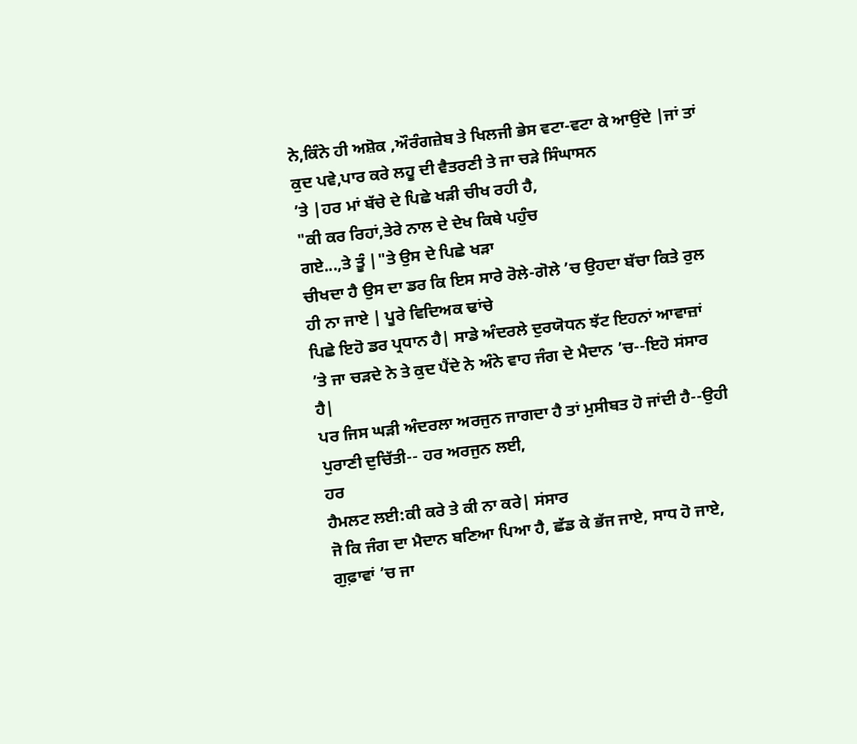ਨੇ,ਕਿੰਨੇ ਹੀ ਅਸ਼ੋਕ ,ਔਰੰਗਜ਼ੇਬ ਤੇ ਖਿਲਜੀ ਭੇਸ ਵਟਾ-ਵਟਾ ਕੇ ਆਉਂਦੇ |ਜਾਂ ਤਾਂ ਕੁਦ ਪਵੇ,ਪਾਰ ਕਰੇ ਲਹੂ ਦੀ ਵੈਤਰਣੀ ਤੇ ਜਾ ਚੜੇ ਸਿੰਘਾਸਨ
’ਤੇ |ਹਰ ਮਾਂ ਬੱਚੇ ਦੇ ਪਿਛੇ ਖੜੀ ਚੀਖ ਰਹੀ ਹੈ,
"ਕੀ ਕਰ ਰਿਹਾਂ,ਤੇਰੇ ਨਾਲ ਦੇ ਦੇਖ ਕਿਥੇ ਪਹੁੰਚ
ਗਏ...,ਤੇ ਤੂੰ |"ਤੇ ਉਸ ਦੇ ਪਿਛੇ ਖੜਾ
ਚੀਖਦਾ ਹੈ ਉਸ ਦਾ ਡਰ ਕਿ ਇਸ ਸਾਰੇ ਰੋਲੇ-ਗੋਲੇ ’ਚ ਉਹਦਾ ਬੱਚਾ ਕਿਤੇ ਰੁਲ ਹੀ ਨਾ ਜਾਏ | ਪੂਰੇ ਵਿਦਿਅਕ ਢਾਂਚੇ
ਪਿਛੇ ਇਹੋ ਡਰ ਪ੍ਰਧਾਨ ਹੈ| ਸਾਡੇ ਅੰਦਰਲੇ ਦੁਰਯੋਧਨ ਝੱਟ ਇਹਨਾਂ ਆਵਾਜ਼ਾਂ
’ਤੇ ਜਾ ਚੜਦੇ ਨੇ ਤੇ ਕੁਦ ਪੈਂਦੇ ਨੇ ਅੰਨੇ ਵਾਹ ਜੰਗ ਦੇ ਮੈਦਾਨ ’ਚ--ਇਹੋ ਸਂਸਾਰ ਹੈ|
ਪਰ ਜਿਸ ਘੜੀ ਅੰਦਰਲਾ ਅਰਜੁਨ ਜਾਗਦਾ ਹੈ ਤਾਂ ਮੁਸੀਬਤ ਹੋ ਜਾਂਦੀ ਹੈ--ਉਹੀ ਪੁਰਾਣੀ ਦੁਚਿੱਤੀ-- ਹਰ ਅਰਜੁਨ ਲਈ,
ਹਰ
ਹੈਮਲਟ ਲਈ:ਕੀ ਕਰੇ ਤੇ ਕੀ ਨਾ ਕਰੇ| ਸਂਸਾਰ
ਜੋ ਕਿ ਜੰਗ ਦਾ ਮੈਦਾਨ ਬਣਿਆ ਪਿਆ ਹੈ, ਛੱਡ ਕੇ ਭੱਜ ਜਾਏ, ਸਾਧ ਹੋ ਜਾਏ, ਗੁਫ਼ਾਵਾਂ ’ਚ ਜਾ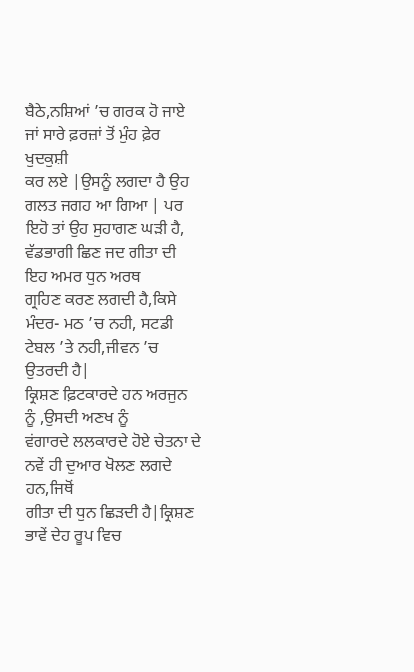ਬੈਠੇ,ਨਸ਼ਿਆਂ ’ਚ ਗਰਕ ਹੋ ਜਾਏ ਜਾਂ ਸਾਰੇ ਫ਼ਰਜ਼ਾਂ ਤੋਂ ਮੁੰਹ ਫ਼ੇਰ ਖੁਦਕੁਸ਼ੀ
ਕਰ ਲਏ |ਉਸਨੂੰ ਲਗਦਾ ਹੈ ਉਹ ਗਲਤ ਜਗਹ ਆ ਗਿਆ | ਪਰ ਇਹੋ ਤਾਂ ਉਹ ਸੁਹਾਗਣ ਘੜੀ ਹੈ, ਵੱਡਭਾਗੀ ਛਿਣ ਜਦ ਗੀਤਾ ਦੀ
ਇਹ ਅਮਰ ਧੁਨ ਅਰਥ
ਗ੍ਰਹਿਣ ਕਰਣ ਲਗਦੀ ਹੈ,ਕਿਸੇ ਮੰਦਰ- ਮਠ ’ਚ ਨਹੀ, ਸਟਡੀ ਟੇਬਲ ’ਤੇ ਨਹੀ,ਜੀਵਨ ’ਚ ਉਤਰਦੀ ਹੈ|
ਕ੍ਰਿਸ਼ਣ ਫ਼ਿਟਕਾਰਦੇ ਹਨ ਅਰਜੁਨ ਨੂੰ ,ਉਸਦੀ ਅਣਖ ਨੂੰ
ਵਂਗਾਰਦੇ ਲਲਕਾਰਦੇ ਹੋਏ ਚੇਤਨਾ ਦੇ ਨਵੇਂ ਹੀ ਦੁਆਰ ਖੋਲਣ ਲਗਦੇ ਹਨ,ਜਿਥੋਂ
ਗੀਤਾ ਦੀ ਧੁਨ ਛਿੜਦੀ ਹੈ|ਕ੍ਰਿਸ਼ਣ ਭਾਵੇਂ ਦੇਹ ਰੂਪ ਵਿਚ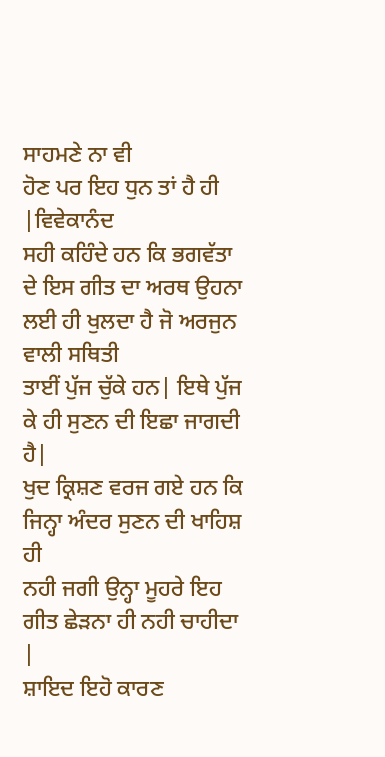ਸਾਹਮਣੇ ਨਾ ਵੀ
ਹੋਣ ਪਰ ਇਹ ਧੁਨ ਤਾਂ ਹੈ ਹੀ |ਵਿਵੇਕਾਨੰਦ
ਸਹੀ ਕਹਿੰਦੇ ਹਨ ਕਿ ਭਗਵੱਤਾ ਦੇ ਇਸ ਗੀਤ ਦਾ ਅਰਥ ਉਹਨਾ ਲਈ ਹੀ ਖੁਲਦਾ ਹੈ ਜੋ ਅਰਜੁਨ ਵਾਲੀ ਸਥਿਤੀ
ਤਾਈਂ ਪੁੱਜ ਚੁੱਕੇ ਹਨ| ਇਥੇ ਪੁੱਜ ਕੇ ਹੀ ਸੁਣਨ ਦੀ ਇਛਾ ਜਾਗਦੀ ਹੈ|
ਖੁਦ ਕ੍ਰਿਸ਼ਣ ਵਰਜ ਗਏ ਹਨ ਕਿ ਜਿਨ੍ਹਾ ਅੰਦਰ ਸੁਣਨ ਦੀ ਖਾਹਿਸ਼ ਹੀ
ਨਹੀ ਜਗੀ ਉਨ੍ਹਾ ਮੂਹਰੇ ਇਹ ਗੀਤ ਛੇੜਨਾ ਹੀ ਨਹੀ ਚਾਹੀਦਾ |
ਸ਼ਾਇਦ ਇਹੋ ਕਾਰਣ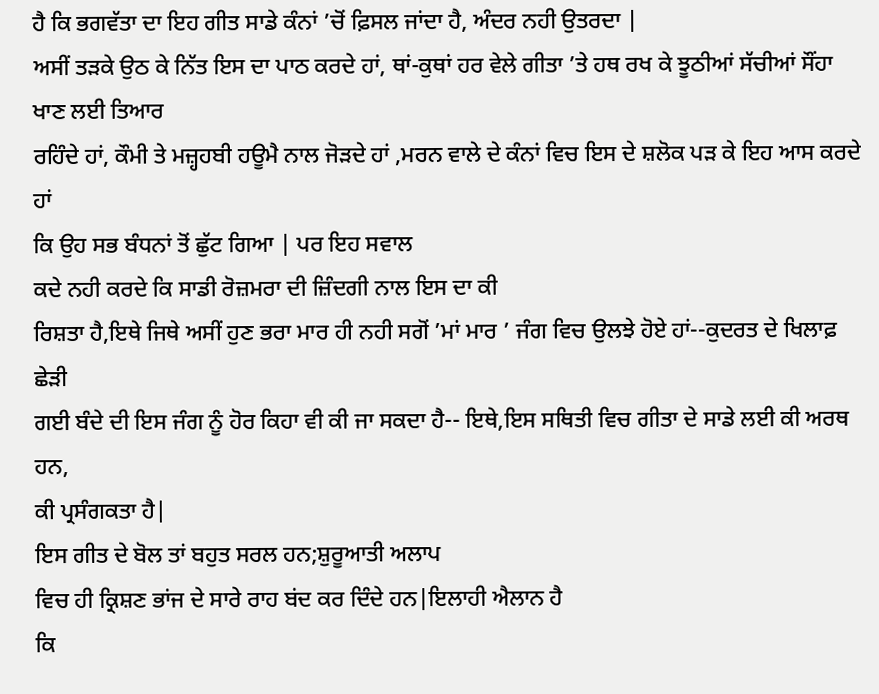ਹੈ ਕਿ ਭਗਵੱਤਾ ਦਾ ਇਹ ਗੀਤ ਸਾਡੇ ਕੰਨਾਂ ’ਚੋਂ ਫ਼ਿਸਲ ਜਾਂਦਾ ਹੈ, ਅੰਦਰ ਨਹੀ ਉਤਰਦਾ |
ਅਸੀਂ ਤੜਕੇ ਉਠ ਕੇ ਨਿੱਤ ਇਸ ਦਾ ਪਾਠ ਕਰਦੇ ਹਾਂ, ਥਾਂ-ਕੁਥਾਂ ਹਰ ਵੇਲੇ ਗੀਤਾ ’ਤੇ ਹਥ ਰਖ ਕੇ ਝੂਠੀਆਂ ਸੱਚੀਆਂ ਸੌਂਹਾ
ਖਾਣ ਲਈ ਤਿਆਰ
ਰਹਿੰਦੇ ਹਾਂ, ਕੌਮੀ ਤੇ ਮਜ਼੍ਹਹਬੀ ਹਊਮੈ ਨਾਲ ਜੋੜਦੇ ਹਾਂ ,ਮਰਨ ਵਾਲੇ ਦੇ ਕੰਨਾਂ ਵਿਚ ਇਸ ਦੇ ਸ਼ਲੋਕ ਪੜ ਕੇ ਇਹ ਆਸ ਕਰਦੇ ਹਾਂ
ਕਿ ਉਹ ਸਭ ਬੰਧਨਾਂ ਤੋਂ ਛੁੱਟ ਗਿਆ | ਪਰ ਇਹ ਸਵਾਲ
ਕਦੇ ਨਹੀ ਕਰਦੇ ਕਿ ਸਾਡੀ ਰੋਜ਼ਮਰਾ ਦੀ ਜ਼ਿੰਦਗੀ ਨਾਲ ਇਸ ਦਾ ਕੀ
ਰਿਸ਼ਤਾ ਹੈ,ਇਥੇ ਜਿਥੇ ਅਸੀਂ ਹੁਣ ਭਰਾ ਮਾਰ ਹੀ ਨਹੀ ਸਗੋਂ ’ਮਾਂ ਮਾਰ ’ ਜੰਗ ਵਿਚ ਉਲਝੇ ਹੋਏ ਹਾਂ--ਕੁਦਰਤ ਦੇ ਖਿਲਾਫ਼ ਛੇੜੀ
ਗਈ ਬੰਦੇ ਦੀ ਇਸ ਜੰਗ ਨੂੰ ਹੋਰ ਕਿਹਾ ਵੀ ਕੀ ਜਾ ਸਕਦਾ ਹੈ-- ਇਥੇ,ਇਸ ਸਥਿਤੀ ਵਿਚ ਗੀਤਾ ਦੇ ਸਾਡੇ ਲਈ ਕੀ ਅਰਥ
ਹਨ,
ਕੀ ਪ੍ਰਸੰਗਕਤਾ ਹੈ|
ਇਸ ਗੀਤ ਦੇ ਬੋਲ ਤਾਂ ਬਹੁਤ ਸਰਲ ਹਨ;ਸ਼ੁਰੂਆਤੀ ਅਲਾਪ
ਵਿਚ ਹੀ ਕ੍ਰਿਸ਼ਣ ਭਾਂਜ ਦੇ ਸਾਰੇ ਰਾਹ ਬਂਦ ਕਰ ਦਿੰਦੇ ਹਨ|ਇਲਾਹੀ ਐਲਾਨ ਹੈ
ਕਿ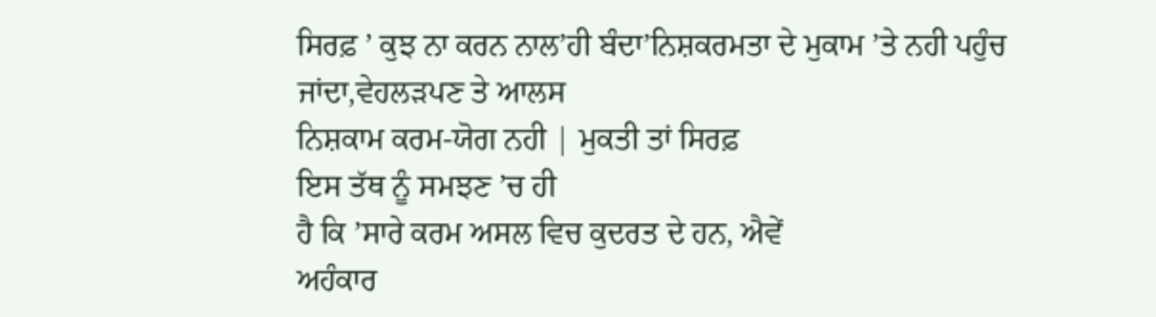ਸਿਰਫ਼ ’ ਕੁਝ ਨਾ ਕਰਨ ਨਾਲ’ਹੀ ਬੰਦਾ’ਨਿਸ਼ਕਰਮਤਾ ਦੇ ਮੁਕਾਮ ’ਤੇ ਨਹੀ ਪਹੁੰਚ ਜਾਂਦਾ,ਵੇਹਲੜਪਣ ਤੇ ਆਲਸ
ਨਿਸ਼ਕਾਮ ਕਰਮ-ਯੋਗ ਨਹੀ | ਮੁਕਤੀ ਤਾਂ ਸਿਰਫ਼
ਇਸ ਤੱਥ ਨੂੰ ਸਮਝਣ ’ਚ ਹੀ
ਹੈ ਕਿ ’ਸਾਰੇ ਕਰਮ ਅਸਲ ਵਿਚ ਕੁਦਰਤ ਦੇ ਹਨ, ਐਵੇਂ
ਅਹੰਕਾਰ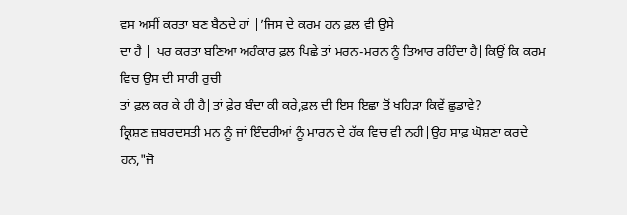ਵਸ ਅਸੀਂ ਕਰਤਾ ਬਣ ਬੈਠਦੇ ਹਾਂ |’ਜਿਸ ਦੇ ਕਰਮ ਹਨ ਫ਼ਲ ਵੀ ਉਸੇ
ਦਾ ਹੈ | ਪਰ ਕਰਤਾ ਬਣਿਆ ਅਹੰਕਾਰ ਫ਼ਲ ਪਿਛੇ ਤਾਂ ਮਰਨ-ਮਰਨ ਨੂੰ ਤਿਆਰ ਰਹਿੰਦਾ ਹੈ|ਕਿਉਂ ਕਿ ਕਰਮ ਵਿਚ ਉਸ ਦੀ ਸਾਰੀ ਰੁਚੀ
ਤਾਂ ਫ਼ਲ ਕਰ ਕੇ ਹੀ ਹੈ|ਤਾਂ ਫ਼ੇਰ ਬੰਦਾ ਕੀ ਕਰੇ,ਫ਼ਲ ਦੀ ਇਸ ਇਛਾ ਤੋਂ ਖਹਿੜਾ ਕਿਵੇਂ ਛੁਡਾਵੇ?
ਕ੍ਰਿਸ਼ਣ ਜ਼ਬਰਦਸਤੀ ਮਨ ਨੂੰ ਜਾਂ ਇੰਦਰੀਆਂ ਨੂੰ ਮਾਰਨ ਦੇ ਹੱਕ ਵਿਚ ਵੀ ਨਹੀ|ਉਹ ਸਾਫ਼ ਘੋਸ਼ਣਾ ਕਰਦੇ ਹਨ,"ਜੋ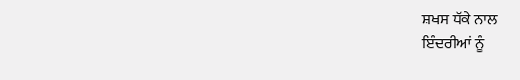ਸ਼ਖਸ ਧੱਕੇ ਨਾਲ
ਇੰਦਰੀਆਂ ਨੂੰ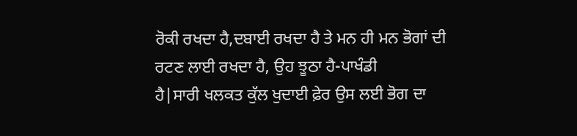ਰੋਕੀ ਰਖਦਾ ਹੈ,ਦਬਾਈ ਰਖਦਾ ਹੈ ਤੇ ਮਨ ਹੀ ਮਨ ਭੋਗਾਂ ਦੀ
ਰਟਣ ਲਾਈ ਰਖਦਾ ਹੈ, ਉਹ ਝੂਠਾ ਹੈ-ਪਾਖੰਡੀ
ਹੈ|ਸਾਰੀ ਖਲਕਤ ਕੁੱਲ ਖੁਦਾਈ ਫ਼ੇਰ ਉਸ ਲਈ ਭੋਗ ਦਾ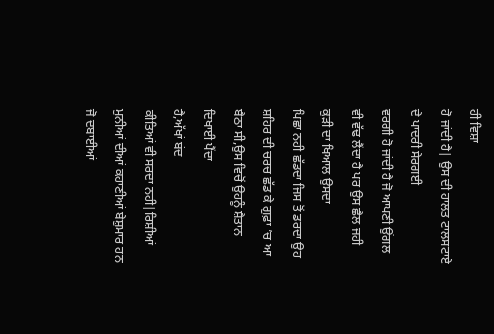ਹੀ ਵਿਸ਼ਾ
ਹੋ ਜਾਂਦੀ ਹੈ| ਉਸ ਦੀ ਹਾਲਤ ਟਾਲਸਟਾਏ ਦੇ ਪਾਦਰੀ ਸੇਰਗਈ
ਵਰਗੀ ਹੋ ਜਾਂਦੀ ਹੈ ਜੋ ਆਪਣੀ ਉਂਗਲ ਵੀ ਵੱਢ ਲੈਂਦਾ ਹੈ ਪਰ ਉਸ ਛੈਲ ਜਹੀ ਕੁੜੀ ਦਾ ਖਿਆਲ ਉਸਦਾ
ਪਿਛਾ ਨਹੀ ਛੱਡਦਾ ਜਿਸ ਤੋਂ ਡਰਦਾ ਉਹ ਸ਼ਹਿਰ ਦੀ ਚਰਚ ਛੱਡ ਕੇ ਗੁਫ਼ਾ ’ਚ ਆ ਬੈਠਾ ਸੀ,ਉਸ ਵਿਚੋਂ ਉਹਨੂੰ ਸ਼ੈਤਾਨ ਦਿਖਾਈ ਪੈਂਦਾ
ਹੈ,ਅੱਖਾਂ ਬਂਦ
ਕੀਤਿਆਂ ਵੀ ਸਰਦਾ ਨਹੀ|ਰਿਸ਼ੀਆਂ ਮੁਨੀਆਂ ਦੀਆਂ ਕਹਾਣੀਆਂ ਬੇਸ਼ੁਮਾਰ ਹਨ ਜੋ ਦਬਾਈਆਂ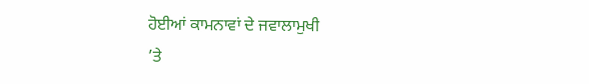ਹੋਈਆਂ ਕਾਮਨਾਵਾਂ ਦੇ ਜਵਾਲਾਮੁਖੀ
’ਤੇ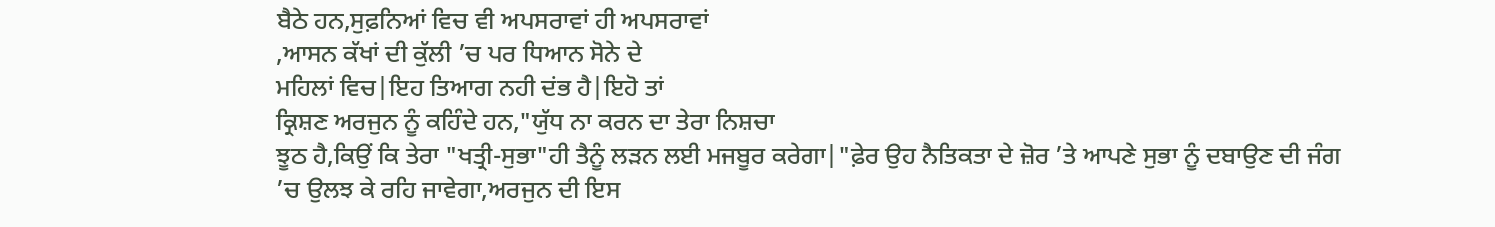ਬੈਠੇ ਹਨ,ਸੁਫ਼ਨਿਆਂ ਵਿਚ ਵੀ ਅਪਸਰਾਵਾਂ ਹੀ ਅਪਸਰਾਵਾਂ
,ਆਸਨ ਕੱਖਾਂ ਦੀ ਕੁੱਲੀ ’ਚ ਪਰ ਧਿਆਨ ਸੋਨੇ ਦੇ
ਮਹਿਲਾਂ ਵਿਚ|ਇਹ ਤਿਆਗ ਨਹੀ ਦਂਭ ਹੈ|ਇਹੋ ਤਾਂ
ਕ੍ਰਿਸ਼ਣ ਅਰਜੁਨ ਨੂੰ ਕਹਿੰਦੇ ਹਨ,"ਯੁੱਧ ਨਾ ਕਰਨ ਦਾ ਤੇਰਾ ਨਿਸ਼ਚਾ
ਝੂਠ ਹੈ,ਕਿਉਂ ਕਿ ਤੇਰਾ "ਖਤ੍ਰੀ-ਸੁਭਾ"ਹੀ ਤੈਨੂੰ ਲੜਨ ਲਈ ਮਜਬੂਰ ਕਰੇਗਾ|"ਫ਼ੇਰ ਉਹ ਨੈਤਿਕਤਾ ਦੇ ਜ਼ੋਰ ’ਤੇ ਆਪਣੇ ਸੁਭਾ ਨੂੰ ਦਬਾਉਣ ਦੀ ਜੰਗ
’ਚ ਉਲਝ ਕੇ ਰਹਿ ਜਾਵੇਗਾ,ਅਰਜੁਨ ਦੀ ਇਸ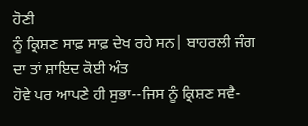ਹੋਣੀ
ਨੂੰ ਕ੍ਰਿਸ਼ਣ ਸਾਫ਼ ਸਾਫ਼ ਦੇਖ ਰਹੇ ਸਨ| ਬਾਹਰਲੀ ਜੰਗ ਦਾ ਤਾਂ ਸ਼ਾਇਦ ਕੋਈ ਅੰਤ
ਹੋਵੇ ਪਰ ਆਪਣੇ ਹੀ ਸੁਭਾ--ਜਿਸ ਨੂੰ ਕ੍ਰਿਸ਼ਣ ਸਵੈ-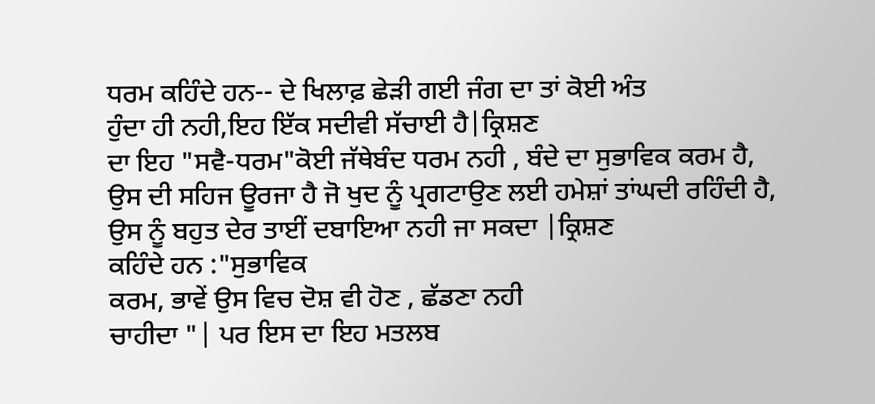ਧਰਮ ਕਹਿੰਦੇ ਹਨ-- ਦੇ ਖਿਲਾਫ਼ ਛੇੜੀ ਗਈ ਜੰਗ ਦਾ ਤਾਂ ਕੋਈ ਅੰਤ
ਹੁੰਦਾ ਹੀ ਨਹੀ,ਇਹ ਇੱਕ ਸਦੀਵੀ ਸੱਚਾਈ ਹੈ|ਕ੍ਰਿਸ਼ਣ
ਦਾ ਇਹ "ਸਵੈ-ਧਰਮ"ਕੋਈ ਜੱਥੇਬੰਦ ਧਰਮ ਨਹੀ , ਬੰਦੇ ਦਾ ਸੁਭਾਵਿਕ ਕਰਮ ਹੈ,
ਉਸ ਦੀ ਸਹਿਜ ਊਰਜਾ ਹੈ ਜੋ ਖੁਦ ਨੂੰ ਪ੍ਰਗਟਾਉਣ ਲਈ ਹਮੇਸ਼ਾਂ ਤਾਂਘਦੀ ਰਹਿੰਦੀ ਹੈ,
ਉਸ ਨੂੰ ਬਹੁਤ ਦੇਰ ਤਾਈਂ ਦਬਾਇਆ ਨਹੀ ਜਾ ਸਕਦਾ |ਕ੍ਰਿਸ਼ਣ
ਕਹਿੰਦੇ ਹਨ :"ਸੁਭਾਵਿਕ
ਕਰਮ, ਭਾਵੇਂ ਉਸ ਵਿਚ ਦੋਸ਼ ਵੀ ਹੋਣ , ਛੱਡਣਾ ਨਹੀ
ਚਾਹੀਦਾ "| ਪਰ ਇਸ ਦਾ ਇਹ ਮਤਲਬ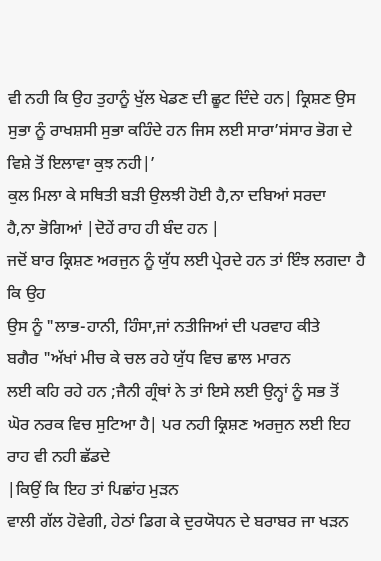ਵੀ ਨਹੀ ਕਿ ਉਹ ਤੁਹਾਨੂੰ ਖੁੱਲ ਖੇਡਣ ਦੀ ਛੂਟ ਦਿੰਦੇ ਹਨ| ਕ੍ਰਿਸ਼ਣ ਉਸ ਸੁਭਾ ਨੂੰ ਰਾਖਸ਼ਸੀ ਸੁਭਾ ਕਹਿੰਦੇ ਹਨ ਜਿਸ ਲਈ ਸਾਰਾ’ਸਂਸਾਰ ਭੋਗ ਦੇ ਵਿਸ਼ੇ ਤੋਂ ਇਲਾਵਾ ਕੁਝ ਨਹੀ|’
ਕੁਲ ਮਿਲਾ ਕੇ ਸਥਿਤੀ ਬੜੀ ਉਲਝੀ ਹੋਈ ਹੈ,ਨਾ ਦਬਿਆਂ ਸਰਦਾ
ਹੈ,ਨਾ ਭੋਗਿਆਂ |ਦੋਹੇਂ ਰਾਹ ਹੀ ਬੰਦ ਹਨ |
ਜਦੋਂ ਬਾਰ ਕ੍ਰਿਸ਼ਣ ਅਰਜੁਨ ਨੂੰ ਯੁੱਧ ਲਈ ਪ੍ਰੇਰਦੇ ਹਨ ਤਾਂ ਇੰਝ ਲਗਦਾ ਹੈ ਕਿ ਉਹ
ਉਸ ਨੂੰ "ਲਾਭ-ਹਾਨੀ, ਹਿੰਸਾ,ਜਾਂ ਨਤੀਜਿਆਂ ਦੀ ਪਰਵਾਹ ਕੀਤੇ
ਬਗੈਰ "ਅੱਖਾਂ ਮੀਚ ਕੇ ਚਲ ਰਹੇ ਯੁੱਧ ਵਿਚ ਛਾਲ ਮਾਰਨ
ਲਈ ਕਹਿ ਰਹੇ ਹਨ ;ਜੈਨੀ ਗ੍ਰੰਥਾਂ ਨੇ ਤਾਂ ਇਸੇ ਲਈ ਉਨ੍ਹਾਂ ਨੂੰ ਸਭ ਤੋਂ
ਘੋਰ ਨਰਕ ਵਿਚ ਸੁਟਿਆ ਹੈ| ਪਰ ਨਹੀ ਕ੍ਰਿਸ਼ਣ ਅਰਜੁਨ ਲਈ ਇਹ ਰਾਹ ਵੀ ਨਹੀ ਛੱਡਦੇ
|ਕਿਉਂ ਕਿ ਇਹ ਤਾਂ ਪਿਛਾਂਹ ਮੁੜਨ
ਵਾਲੀ ਗੱਲ ਹੋਵੇਗੀ, ਹੇਠਾਂ ਡਿਗ ਕੇ ਦੁਰਯੋਧਨ ਦੇ ਬਰਾਬਰ ਜਾ ਖੜਨ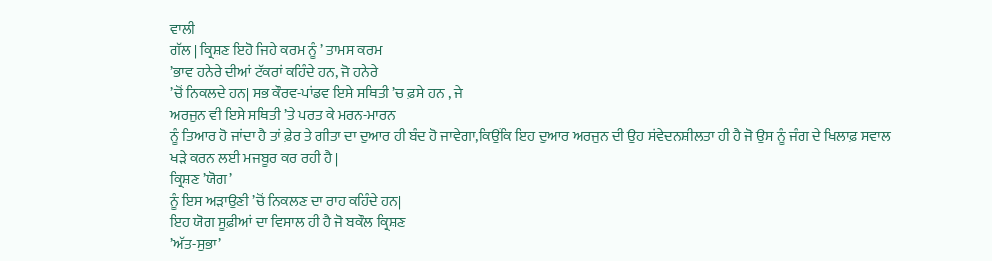ਵਾਲੀ
ਗੱਲ | ਕ੍ਰਿਸ਼ਣ ਇਹੋ ਜਿਹੇ ਕਰਮ ਨੂੰ ’ ਤਾਮਸ ਕਰਮ
’ਭਾਵ ਹਨੇਰੇ ਦੀਆਂ ਟੱਕਰਾਂ ਕਹਿੰਦੇ ਹਨ, ਜੋ ਹਨੇਰੇ
’ਚੋਂ ਨਿਕਲਦੇ ਹਨ| ਸਭ ਕੌਰਵ-ਪਾਂਡਵ ਇਸੇ ਸਥਿਤੀ ’ਚ ਫ਼ਸੇ ਹਨ , ਜੇ
ਅਰਜੁਨ ਵੀ ਇਸੇ ਸਥਿਤੀ ’ਤੇ ਪਰਤ ਕੇ ਮਰਨ-ਮਾਰਨ
ਨੂੰ ਤਿਆਰ ਹੋ ਜਾਂਦਾ ਹੈ ਤਾਂ ਫ਼ੇਰ ਤੇ ਗੀਤਾ ਦਾ ਦੁਆਰ ਹੀ ਬੰਦ ਹੋ ਜਾਵੇਗਾ,ਕਿਉਂਕਿ ਇਹ ਦੁਆਰ ਅਰਜੁਨ ਦੀ ਉਹ ਸਂਵੇਦਨਸ਼ੀਲਤਾ ਹੀ ਹੈ ਜੋ ਉਸ ਨੂੰ ਜੰਗ ਦੇ ਖਿਲਾਫ਼ ਸਵਾਲ
ਖੜੇ ਕਰਨ ਲਈ ਮਜਬੂਰ ਕਰ ਰਹੀ ਹੈ |
ਕ੍ਰਿਸ਼ਣ ’ਯੋਗ’
ਨੂੰ ਇਸ ਅੜਾਉਣੀ ’ਚੋਂ ਨਿਕਲਣ ਦਾ ਰਾਹ ਕਹਿੰਦੇ ਹਨ|
ਇਹ ਯੋਗ ਸੂਫ਼ੀਆਂ ਦਾ ਵਿਸਾਲ ਹੀ ਹੈ ਜੋ ਬਕੌਲ ਕ੍ਰਿਸ਼ਣ
’ਅੱਤ-ਸੁਭਾ’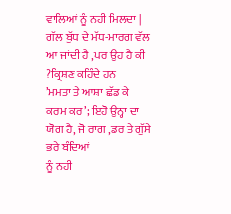ਵਾਲਿਆਂ ਨੂੰ ਨਹੀ ਮਿਲਦਾ | ਗੱਲ ਬੁੱਧ ਦੇ ਮੱਧ-ਮਾਰਗ ਵੱਲ ਆ ਜਾਂਦੀ ਹੈ ,ਪਰ ਉਹ ਹੈ ਕੀ ?ਕ੍ਰਿਸ਼ਣ ਕਹਿੰਦੇ ਹਨ
’ਮਮਤਾ ਤੇ ਆਸ਼ਾ ਛੱਡ ਕੇ ਕਰਮ ਕਰ’; ਇਹੋ ਉਨ੍ਹਾ ਦਾ
ਯੋਗ ਹੈ, ਜੋ ਰਾਗ ,ਡਰ ਤੇ ਗੁੱਸੇ ਭਰੇ ਬੰਦਿਆਂ
ਨੂੰ ਨਹੀ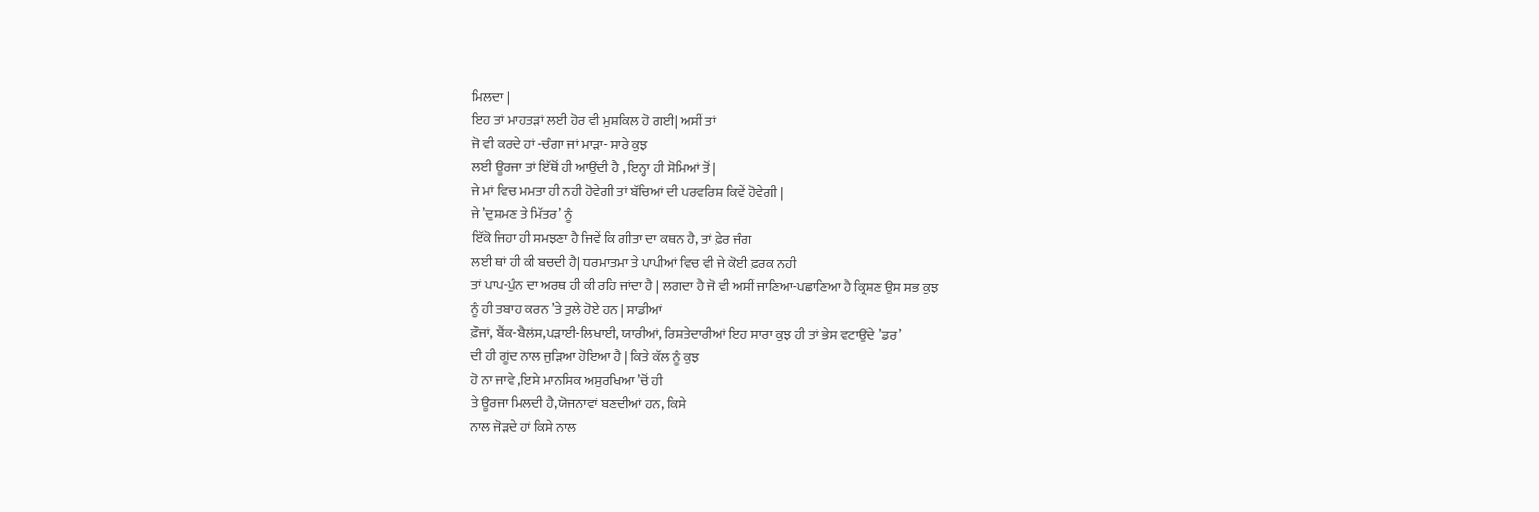ਮਿਲਦਾ |
ਇਹ ਤਾਂ ਮਾਹਤੜਾਂ ਲਈ ਹੋਰ ਵੀ ਮੁਸ਼ਕਿਲ ਹੋ ਗਈ| ਅਸੀਂ ਤਾਂ
ਜੋ ਵੀ ਕਰਦੇ ਹਾਂ -ਚੰਗਾ ਜਾਂ ਮਾੜਾ- ਸਾਰੇ ਕੁਝ
ਲਈ ਊਰਜਾ ਤਾਂ ਇੱਥੋਂ ਹੀ ਆਉਂਦੀ ਹੈ , ਇਨ੍ਹਾ ਹੀ ਸੋਮਿਆਂ ਤੋਂ |
ਜੇ ਮਾਂ ਵਿਚ ਮਮਤਾ ਹੀ ਨਹੀ ਹੋਵੇਗੀ ਤਾਂ ਬੱਚਿਆਂ ਦੀ ਪਰਵਰਿਸ਼ ਕਿਵੇਂ ਹੋਵੇਗੀ |
ਜੇ ’ਦੁਸ਼ਮਣ ਤੇ ਮਿੱਤਰ’ ਨੂੰ
ਇੱਕੋ ਜਿਹਾ ਹੀ ਸਮਝਣਾ ਹੈ ਜਿਵੇਂ ਕਿ ਗੀਤਾ ਦਾ ਕਥਨ ਹੈ, ਤਾਂ ਫ਼ੇਰ ਜੰਗ
ਲਈ ਥਾਂ ਹੀ ਕੀ ਬਚਦੀ ਹੈ| ਧਰਮਾਤਮਾ ਤੇ ਪਾਪੀਆਂ ਵਿਚ ਵੀ ਜੇ ਕੋਈ ਫ਼ਰਕ ਨਹੀ
ਤਾਂ ਪਾਪ-ਪੁੰਨ ਦਾ ਅਰਥ ਹੀ ਕੀ ਰਹਿ ਜਾਂਦਾ ਹੈ | ਲਗਦਾ ਹੈ ਜੋ ਵੀ ਅਸੀਂ ਜਾਣਿਆ-ਪਛਾਣਿਆ ਹੈ ਕ੍ਰਿਸ਼ਣ ਉਸ ਸਭ ਕੁਝ
ਨੂੰ ਹੀ ਤਬਾਹ ਕਰਨ ’ਤੇ ਤੁਲੇ ਹੋਏ ਹਨ | ਸਾਡੀਆਂ
ਫ਼ੌਜਾਂ, ਬੈਂਕ-ਬੈਲਂਸ,ਪੜਾਈ-ਲਿਖਾਈ, ਯਾਰੀਆਂ, ਰਿਸ਼ਤੇਦਾਰੀਆਂ ਇਹ ਸਾਰਾ ਕੁਝ ਹੀ ਤਾਂ ਭੇਸ ਵਟਾਉਂਦੇ ’ਡਰ’
ਦੀ ਹੀ ਗੂਂਦ ਨਾਲ ਜੁੜਿਆ ਹੋਇਆ ਹੈ | ਕਿਤੇ ਕੱਲ ਨੂੰ ਕੁਝ
ਹੋ ਨਾ ਜਾਵੇ ,ਇਸੇ ਮਾਨਸਿਕ ਅਸੁਰਖਿਆ ’ਚੋਂ ਹੀ
ਤੇ ਊਰਜਾ ਮਿਲਦੀ ਹੈ,ਯੋਜਨਾਵਾਂ ਬਣਦੀਆਂ ਹਨ, ਕਿਸੇ
ਨਾਲ ਜੋੜਦੇ ਹਾਂ ਕਿਸੇ ਨਾਲ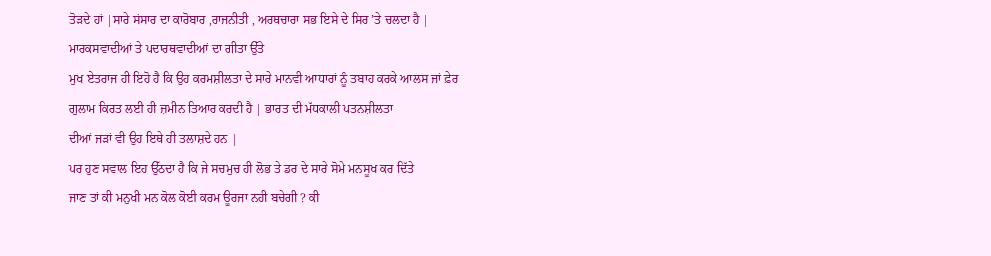ਤੋੜਦੇ ਹਾਂ |ਸਾਰੇ ਸਂਸਾਰ ਦਾ ਕਾਰੋਬਾਰ ,ਰਾਜਨੀਤੀ , ਅਰਥਚਾਰਾ ਸਭ ਇਸੇ ਦੇ ਸਿਰ ’ਤੇ ਚਲਦਾ ਹੈ | ਮਾਰਕਸਵਾਦੀਆਂ ਤੇ ਪਦਾਰਥਵਾਦੀਆਂ ਦਾ ਗੀਤਾ ਉੱਤੇ
ਮੁਖ ਏਤਰਾਜ ਹੀ ਇਹੋ ਹੈ ਕਿ ਉਹ ਕਰਮਸ਼ੀਲਤਾ ਦੇ ਸਾਰੇ ਮਾਨਵੀ ਆਧਾਰਾਂ ਨੂੰ ਤਬਾਹ ਕਰਕੇ ਆਲਸ ਜਾਂ ਫ਼ੇਰ
ਗੁਲਾਮ ਕਿਰਤ ਲਈ ਹੀ ਜ਼ਮੀਨ ਤਿਆਰ ਕਰਦੀ ਹੈ | ਭਾਰਤ ਦੀ ਮੱਧਕਾਲੀ ਪਤਨਸ਼ੀਲਤਾ
ਦੀਆਂ ਜੜਾਂ ਵੀ ਉਹ ਇਥੇ ਹੀ ਤਲਾਸ਼ਦੇ ਹਨ |
ਪਰ ਹੁਣ ਸਵਾਲ ਇਹ ਉੱਠਦਾ ਹੈ ਕਿ ਜੇ ਸਚਮੁਚ ਹੀ ਲੋਭ ਤੇ ਡਰ ਦੇ ਸਾਰੇ ਸੋਮੇ ਮਨਸੂਖ ਕਰ ਦਿੱਤੇ
ਜਾਣ ਤਾਂ ਕੀ ਮਨੁਖੀ ਮਨ ਕੋਲ ਕੋਈ ਕਰਮ ਊਰਜਾ ਨਹੀ ਬਚੇਗੀ ? ਕੀ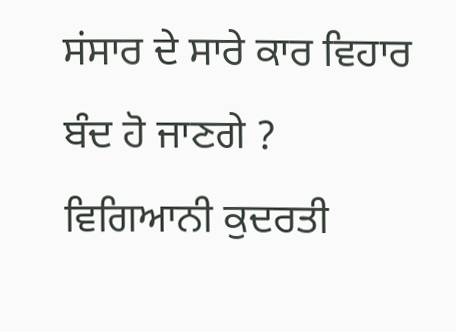ਸਂਸਾਰ ਦੇ ਸਾਰੇ ਕਾਰ ਵਿਹਾਰ ਬੰਦ ਹੋ ਜਾਣਗੇ ? ਵਿਗਿਆਨੀ ਕੁਦਰਤੀ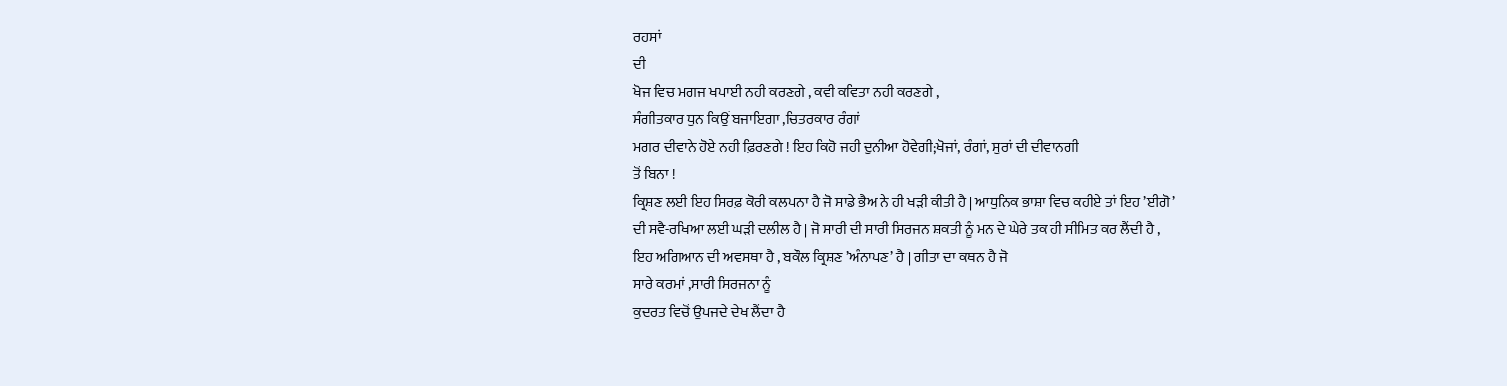ਰਹਸਾਂ
ਦੀ
ਖੋਜ ਵਿਚ ਮਗਜ ਖਪਾਈ ਨਹੀ ਕਰਣਗੇ , ਕਵੀ ਕਵਿਤਾ ਨਹੀ ਕਰਣਗੇ ,
ਸੰਗੀਤਕਾਰ ਧੁਨ ਕਿਉਂ ਬਜਾਇਗਾ ,ਚਿਤਰਕਾਰ ਰੰਗਾਂ
ਮਗਰ ਦੀਵਾਨੇ ਹੋਏ ਨਹੀ ਫ਼ਿਰਣਗੇ ! ਇਹ ਕਿਹੋ ਜਹੀ ਦੁਨੀਆ ਹੋਵੇਗੀ;ਖੋਜਾਂ, ਰੰਗਾਂ, ਸੁਰਾਂ ਦੀ ਦੀਵਾਨਗੀ
ਤੋਂ ਬਿਨਾ !
ਕ੍ਰਿਸ਼ਣ ਲਈ ਇਹ ਸਿਰਫ਼ ਕੋਰੀ ਕਲਪਨਾ ਹੈ ਜੋ ਸਾਡੇ ਭੈਅ ਨੇ ਹੀ ਖੜੀ ਕੀਤੀ ਹੈ | ਆਧੁਨਿਕ ਭਾਸ਼ਾ ਵਿਚ ਕਹੀਏ ਤਾਂ ਇਹ ’ਈਗੋ’
ਦੀ ਸਵੈ-ਰਖਿਆ ਲਈ ਘੜੀ ਦਲੀਲ ਹੈ | ਜੋ ਸਾਰੀ ਦੀ ਸਾਰੀ ਸਿਰਜਨ ਸ਼ਕਤੀ ਨੂੰ ਮਨ ਦੇ ਘੇਰੇ ਤਕ ਹੀ ਸੀਮਿਤ ਕਰ ਲੈਂਦੀ ਹੈ ,
ਇਹ ਅਗਿਆਨ ਦੀ ਅਵਸਥਾ ਹੈ , ਬਕੌਲ ਕ੍ਰਿਸ਼ਣ ’ਅੰਨਾਪਣ’ ਹੈ | ਗੀਤਾ ਦਾ ਕਥਨ ਹੈ ਜੋ
ਸਾਰੇ ਕਰਮਾਂ ,ਸਾਰੀ ਸਿਰਜਨਾ ਨੂੰ
ਕੁਦਰਤ ਵਿਚੋਂ ਉਪਜਦੇ ਦੇਖ ਲੈਂਦਾ ਹੈ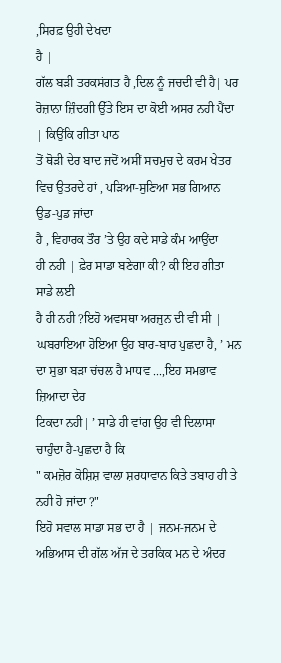,ਸਿਰਫ਼ ਉਹੀ ਦੇਖਦਾ
ਹੈ |
ਗੱਲ ਬੜੀ ਤਰਕਸਂਗਤ ਹੈ ,ਦਿਲ ਨੂੰ ਜਚਦੀ ਵੀ ਹੈ| ਪਰ
ਰੋਜ਼ਾਨਾ ਜ਼ਿੰਦਗੀ ਉੱਤੇ ਇਸ ਦਾ ਕੋਈ ਅਸਰ ਨਹੀ ਪੈਂਦਾ | ਕਿਉਂਕਿ ਗੀਤਾ ਪਾਠ
ਤੋਂ ਥੋੜੀ ਦੇਰ ਬਾਦ ਜਦੋਂ ਅਸੀਂ ਸਚਮੁਚ ਦੇ ਕਰਮ ਖੇਤਰ ਵਿਚ ਉਤਰਦੇ ਹਾਂ , ਪੜਿਆ-ਸੁਣਿਆ ਸਭ ਗਿਆਨ ਉਡ-ਪੁਡ ਜਾਂਦਾ
ਹੈ , ਵਿਹਾਰਕ ਤੌਰ ’ਤੇ ਉਹ ਕਦੇ ਸਾਡੇ ਕੰਮ ਆਉਂਦਾ
ਹੀ ਨਹੀ | ਫ਼ੇਰ ਸਾਡਾ ਬਣੇਗਾ ਕੀ? ਕੀ ਇਹ ਗੀਤਾ
ਸਾਡੇ ਲਈ
ਹੈ ਹੀ ਨਹੀ ?ਇਹੋ ਅਵਸਥਾ ਅਰਜੁਨ ਦੀ ਵੀ ਸੀ | ਘਬਰਾਇਆ ਹੋਇਆ ਉਹ ਬਾਰ-ਬਾਰ ਪੁਛਦਾ ਹੈ, ’ ਮਨ ਦਾ ਸੁਭਾ ਬੜਾ ਚਂਚਲ ਹੈ ਮਾਧਵ ...,ਇਹ ਸਮਭਾਵ ਜ਼ਿਆਦਾ ਦੇਰ
ਟਿਕਦਾ ਨਹੀ| ’ ਸਾਡੇ ਹੀ ਵਾਂਗ ਉਹ ਵੀ ਦਿਲਾਸਾ ਚਾਹੁੰਦਾ ਹੈ-ਪੁਛਦਾ ਹੈ ਕਿ
" ਕਮਜ਼ੋਰ ਕੋਸ਼ਿਸ਼ ਵਾਲਾ ਸ਼ਰਧਾਵਾਨ ਕਿਤੇ ਤਬਾਹ ਹੀ ਤੇ ਨਹੀ ਹੋ ਜਾਂਦਾ ?"
ਇਹੋ ਸਵਾਲ ਸਾਡਾ ਸਭ ਦਾ ਹੈ | ਜਨਮ-ਜਨਮ ਦੇ ਅਭਿਆਸ ਦੀ ਗੱਲ ਅੱਜ ਦੇ ਤਰਕਿਕ ਮਨ ਦੇ ਅੰਦਰ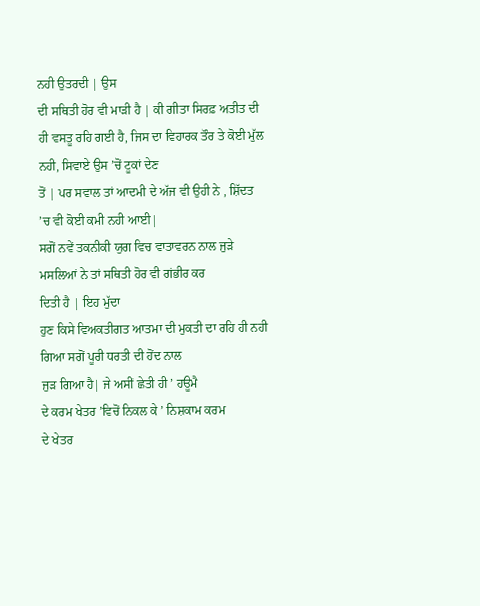ਨਹੀ ਉਤਰਦੀ | ਉਸ
ਦੀ ਸਥਿਤੀ ਹੋਰ ਵੀ ਮਾੜੀ ਹੈ | ਕੀ ਗੀਤਾ ਸਿਰਫ਼ ਅਤੀਤ ਦੀ
ਹੀ ਵਸਤੂ ਰਹਿ ਗਈ ਹੈ, ਜਿਸ ਦਾ ਵਿਹਾਰਕ ਤੌਰ ਤੇ ਕੋਈ ਮੁੱਲ
ਨਹੀ, ਸਿਵਾਏ ਉਸ ’ਚੋਂ ਟੂਕਾਂ ਦੇਣ
ਤੋਂ | ਪਰ ਸਵਾਲ ਤਾਂ ਆਦਮੀ ਦੇ ਅੱਜ ਵੀ ਉਹੀ ਨੇ , ਸ਼ਿੱਦਤ ’ਚ ਵੀ ਕੋਈ ਕਮੀ ਨਹੀ ਆਈ|
ਸਗੋਂ ਨਵੇਂ ਤਕਨੀਕੀ ਯੁਗ ਵਿਚ ਵਾਤਾਵਰਨ ਨਾਲ ਜੁੜੇ ਮਸਲਿਆਂ ਨੇ ਤਾਂ ਸਥਿਤੀ ਹੋਰ ਵੀ ਗਂਭੀਰ ਕਰ
ਦਿਤੀ ਹੈ | ਇਹ ਮੁੱਦਾ
ਹੁਣ ਕਿਸੇ ਵਿਅਕਤੀਗਤ ਆਤਮਾ ਦੀ ਮੁਕਤੀ ਦਾ ਰਹਿ ਹੀ ਨਹੀ ਗਿਆ ਸਗੋਂ ਪੂਰੀ ਧਰਤੀ ਦੀ ਹੋਂਦ ਨਾਲ
ਜੁੜ ਗਿਆ ਹੈ| ਜੇ ਅਸੀਂ ਛੇਤੀ ਹੀ ’ ਹਊਮੈ
ਦੇ ਕਰਮ ਖੇਤਰ ’ਵਿਚੋਂ ਨਿਕਲ ਕੇ ’ ਨਿਸ਼ਕਾਮ ਕਰਮ
ਦੇ ਖੇਤਰ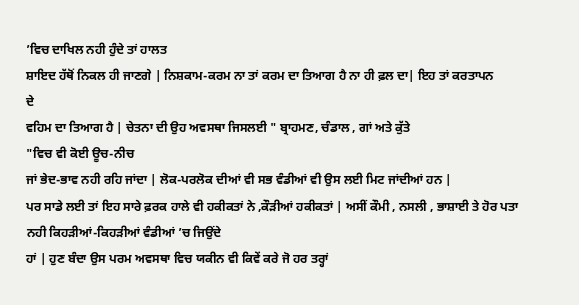’ਵਿਚ ਦਾਖਿਲ ਨਹੀ ਹੁੰਦੇ ਤਾਂ ਹਾਲਤ
ਸ਼ਾਇਦ ਹੱਥੋਂ ਨਿਕਲ ਹੀ ਜਾਣਗੇ | ਨਿਸ਼ਕਾਮ-ਕਰਮ ਨਾ ਤਾਂ ਕਰਮ ਦਾ ਤਿਆਗ ਹੈ ਨਾ ਹੀ ਫ਼ਲ ਦਾ| ਇਹ ਤਾਂ ਕਰਤਾਪਨ
ਦੇ
ਵਹਿਮ ਦਾ ਤਿਆਗ ਹੈ | ਚੇਤਨਾ ਦੀ ਉਹ ਅਵਸਥਾ ਜਿਸਲਈ " ਬ੍ਰਾਹਮਣ, ਚੰਡਾਲ , ਗਾਂ ਅਤੇ ਕੁੱਤੇ
"ਵਿਚ ਵੀ ਕੋਈ ਊਚ-ਨੀਚ
ਜਾਂ ਭੇਦ-ਭਾਵ ਨਹੀ ਰਹਿ ਜਾਂਦਾ | ਲੋਕ-ਪਰਲੋਕ ਦੀਆਂ ਵੀ ਸਭ ਵੰਡੀਆਂ ਵੀ ਉਸ ਲਈ ਮਿਟ ਜਾਂਦੀਆਂ ਹਨ |
ਪਰ ਸਾਡੇ ਲਈ ਤਾਂ ਇਹ ਸਾਰੇ ਫ਼ਰਕ ਹਾਲੇ ਵੀ ਹਕੀਕਤਾਂ ਨੇ ,ਕੌੜੀਆਂ ਹਕੀਕਤਾਂ | ਅਸੀਂ ਕੌਮੀ , ਨਸਲੀ , ਭਾਸ਼ਾਈ ਤੇ ਹੋਰ ਪਤਾ
ਨਹੀ ਕਿਹੜੀਆਂ-ਕਿਹੜੀਆਂ ਵੰਡੀਆਂ ’ਚ ਜਿਉਂਦੇ
ਹਾਂ | ਹੁਣ ਬੰਦਾ ਉਸ ਪਰਮ ਅਵਸਥਾ ਵਿਚ ਯਕੀਨ ਵੀ ਕਿਵੇਂ ਕਰੇ ਜੋ ਹਰ ਤਰ੍ਹਾਂ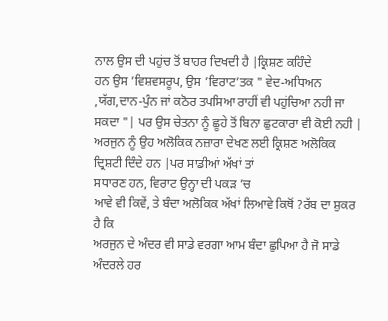ਨਾਲ ਉਸ ਦੀ ਪਹੁਂਚ ਤੋਂ ਬਾਹਰ ਦਿਖਦੀ ਹੈ |ਕ੍ਰਿਸ਼ਣ ਕਹਿੰਦੇ
ਹਨ ਉਸ ’ਵਿਸ਼ਵਸਰੂਪ, ਉਸ ’ਵਿਰਾਟ’ਤਕ " ਵੇਦ-ਅਧਿਅਨ ,ਯੱਗ,ਦਾਨ-ਪੁੰਨ ਜਾਂ ਕਠੋਰ ਤਪਸਿਆ ਰਾਹੀਂ ਵੀ ਪਹੁਂਚਿਆ ਨਹੀ ਜਾ ਸਕਦਾ "| ਪਰ ਉਸ ਚੇਤਨਾ ਨੂੰ ਛੂਹੇ ਤੋਂ ਬਿਨਾ ਛੁਟਕਾਰਾ ਵੀ ਕੋਈ ਨਹੀ | ਅਰਜੁਨ ਨੂੰ ਉਹ ਅਲੋਕਿਕ ਨਜ਼ਾਰਾ ਦੇਖਣ ਲਈ ਕ੍ਰਿਸ਼ਣ ਅਲੋਕਿਕ ਦ੍ਰਿਸ਼ਟੀ ਦਿੰਦੇ ਹਨ |ਪਰ ਸਾਡੀਆਂ ਅੱਖਾਂ ਤਾਂ
ਸਧਾਰਣ ਹਨ, ਵਿਰਾਟ ਉਨ੍ਹਾ ਦੀ ਪਕੜ ’ਚ
ਆਵੇ ਵੀ ਕਿਵੇਂ, ਤੇ ਬੰਦਾ ਅਲੋਕਿਕ ਅੱਖਾਂ ਲਿਆਵੇ ਕਿਥੋਂ ?ਰੱਬ ਦਾ ਸ਼ੁਕਰ ਹੈ ਕਿ
ਅਰਜੁਨ ਦੇ ਅੰਦਰ ਵੀ ਸਾਡੇ ਵਰਗਾ ਆਮ ਬੰਦਾ ਛੁਪਿਆ ਹੈ ਜੋ ਸਾਡੇ ਅੰਦਰਲੇ ਹਰ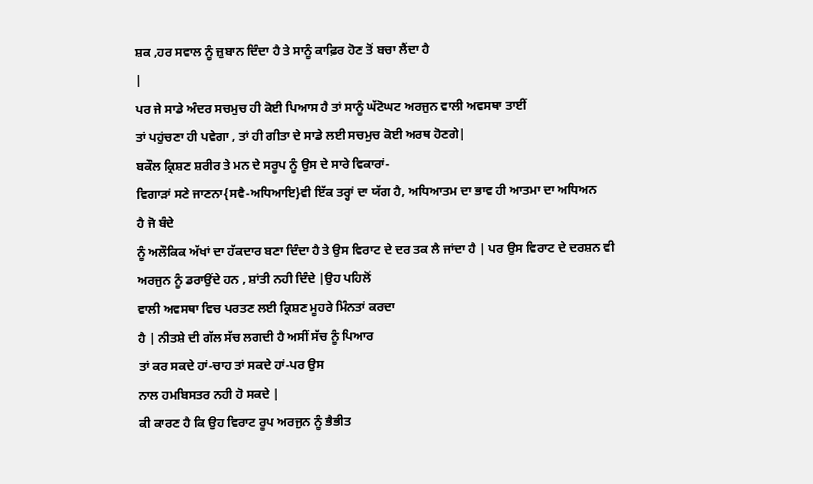ਸ਼ਕ ,ਹਰ ਸਵਾਲ ਨੂੰ ਜ਼ੁਬਾਨ ਦਿੰਦਾ ਹੈ ਤੇ ਸਾਨੂੰ ਕਾਫ਼ਿਰ ਹੋਣ ਤੋਂ ਬਚਾ ਲੈਂਦਾ ਹੈ
|
ਪਰ ਜੇ ਸਾਡੇ ਅੰਦਰ ਸਚਮੁਚ ਹੀ ਕੋਈ ਪਿਆਸ ਹੈ ਤਾਂ ਸਾਨੂੰ ਘੱਟੋਘਟ ਅਰਜੁਨ ਵਾਲੀ ਅਵਸਥਾ ਤਾਈਂ
ਤਾਂ ਪਹੁਂਚਣਾ ਹੀ ਪਵੇਗਾ , ਤਾਂ ਹੀ ਗੀਤਾ ਦੇ ਸਾਡੇ ਲਈ ਸਚਮੁਚ ਕੋਈ ਅਰਥ ਹੋਣਗੇ|
ਬਕੌਲ ਕ੍ਰਿਸ਼ਣ ਸ਼ਰੀਰ ਤੇ ਮਨ ਦੇ ਸਰੂਪ ਨੂੰ ਉਸ ਦੇ ਸਾਰੇ ਵਿਕਾਰਾਂ-
ਵਿਗਾੜਾਂ ਸਣੇ ਜਾਣਨਾ{ਸਵੈ-ਅਧਿਆਇ}ਵੀ ਇੱਕ ਤਰ੍ਹਾਂ ਦਾ ਯੱਗ ਹੈ, ਅਧਿਆਤਮ ਦਾ ਭਾਵ ਹੀ ਆਤਮਾ ਦਾ ਅਧਿਅਨ
ਹੈ ਜੋ ਬੰਦੇ
ਨੂੰ ਅਲੌਕਿਕ ਅੱਖਾਂ ਦਾ ਹੱਕਦਾਰ ਬਣਾ ਦਿੰਦਾ ਹੈ ਤੇ ਉਸ ਵਿਰਾਟ ਦੇ ਦਰ ਤਕ ਲੈ ਜਾਂਦਾ ਹੈ | ਪਰ ਉਸ ਵਿਰਾਟ ਦੇ ਦਰਸ਼ਨ ਵੀ
ਅਰਜੁਨ ਨੂੰ ਡਰਾਉਂਦੇ ਹਨ , ਸ਼ਾਂਤੀ ਨਹੀ ਦਿੰਦੇ |ਉਹ ਪਹਿਲੋਂ
ਵਾਲੀ ਅਵਸਥਾ ਵਿਚ ਪਰਤਣ ਲਈ ਕ੍ਰਿਸ਼ਣ ਮੂਹਰੇ ਮਿੰਨਤਾਂ ਕਰਦਾ
ਹੈ | ਨੀਤਸ਼ੇ ਦੀ ਗੱਲ ਸੱਚ ਲਗਦੀ ਹੈ ਅਸੀਂ ਸੱਚ ਨੂੰ ਪਿਆਰ
ਤਾਂ ਕਰ ਸਕਦੇ ਹਾਂ-ਚਾਹ ਤਾਂ ਸਕਦੇ ਹਾਂ-ਪਰ ਉਸ
ਨਾਲ ਹਮਬਿਸਤਰ ਨਹੀ ਹੋ ਸਕਦੇ |
ਕੀ ਕਾਰਣ ਹੈ ਕਿ ਉਹ ਵਿਰਾਟ ਰੂਪ ਅਰਜੁਨ ਨੂੰ ਭੈਭੀਤ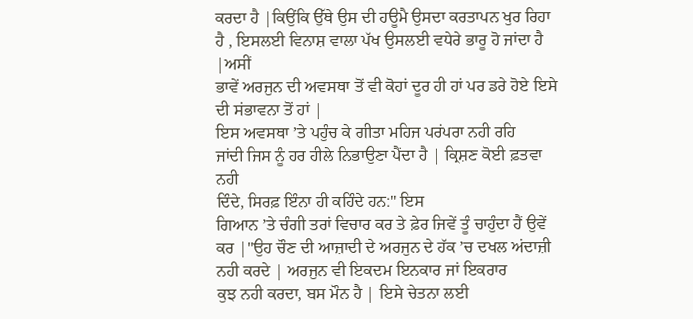ਕਰਦਾ ਹੈ |ਕਿਉਂਕਿ ਉੱਥੇ ਉਸ ਦੀ ਹਊਮੈ ਉਸਦਾ ਕਰਤਾਪਨ ਖੁਰ ਰਿਹਾ ਹੈ , ਇਸਲਈ ਵਿਨਾਸ਼ ਵਾਲਾ ਪੱਖ ਉਸਲਈ ਵਧੇਰੇ ਭਾਰੂ ਹੋ ਜਾਂਦਾ ਹੈ |ਅਸੀਂ
ਭਾਵੇਂ ਅਰਜੁਨ ਦੀ ਅਵਸਥਾ ਤੋਂ ਵੀ ਕੋਹਾਂ ਦੂਰ ਹੀ ਹਾਂ ਪਰ ਡਰੇ ਹੋਏ ਇਸੇ ਦੀ ਸਂਭਾਵਨਾ ਤੋਂ ਹਾਂ |
ਇਸ ਅਵਸਥਾ ’ਤੇ ਪਹੁੰਚ ਕੇ ਗੀਤਾ ਮਹਿਜ ਪਰਂਪਰਾ ਨਹੀ ਰਹਿ
ਜਾਂਦੀ ਜਿਸ ਨੂੰ ਹਰ ਹੀਲੇ ਨਿਭਾਉਣਾ ਪੈਂਦਾ ਹੈ | ਕ੍ਰਿਸ਼ਣ ਕੋਈ ਫ਼ਤਵਾ ਨਹੀ
ਦਿੰਦੇ, ਸਿਰਫ਼ ਇੰਨਾ ਹੀ ਕਹਿੰਦੇ ਹਨ:" ਇਸ
ਗਿਆਨ ’ਤੇ ਚੰਗੀ ਤਰਾਂ ਵਿਚਾਰ ਕਰ ਤੇ ਫ਼ੇਰ ਜਿਵੇਂ ਤੂੰ ਚਾਹੁੰਦਾ ਹੈਂ ਉਵੇਂ
ਕਰ |"ਉਹ ਚੌਣ ਦੀ ਆਜ਼ਾਦੀ ਦੇ ਅਰਜੁਨ ਦੇ ਹੱਕ ’ਚ ਦਖਲ ਅਂਦਾਜ਼ੀ ਨਹੀ ਕਰਦੇ | ਅਰਜੁਨ ਵੀ ਇਕਦਮ ਇਨਕਾਰ ਜਾਂ ਇਕਰਾਰ
ਕੁਝ ਨਹੀ ਕਰਦਾ, ਬਸ ਮੌਨ ਹੈ | ਇਸੇ ਚੇਤਨਾ ਲਈ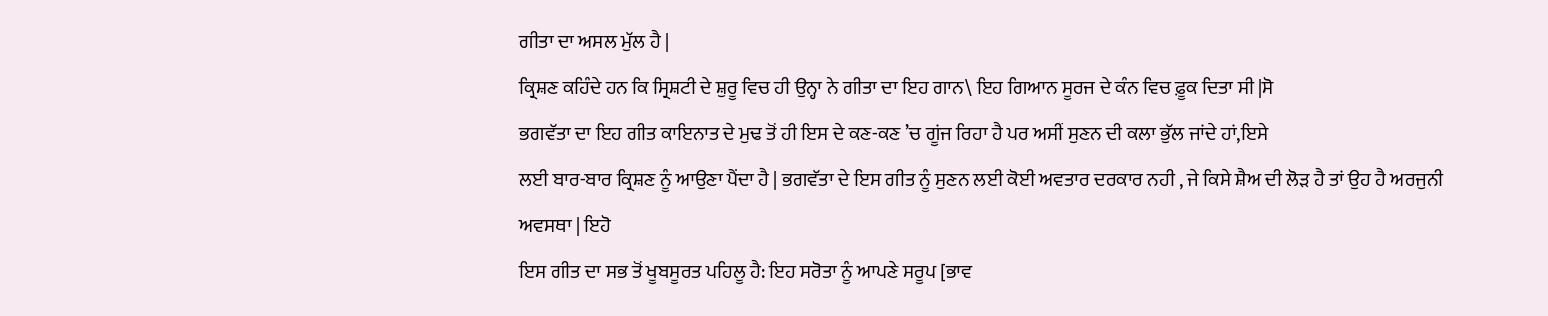ਗੀਤਾ ਦਾ ਅਸਲ ਮੁੱਲ ਹੈ |
ਕ੍ਰਿਸ਼ਣ ਕਹਿੰਦੇ ਹਨ ਕਿ ਸ੍ਰਿਸ਼ਟੀ ਦੇ ਸ਼ੁਰੂ ਵਿਚ ਹੀ ਉਨ੍ਹਾ ਨੇ ਗੀਤਾ ਦਾ ਇਹ ਗਾਨ\ ਇਹ ਗਿਆਨ ਸੂਰਜ ਦੇ ਕੰਨ ਵਿਚ ਫ਼ੂਕ ਦਿਤਾ ਸੀ |ਸੋ
ਭਗਵੱਤਾ ਦਾ ਇਹ ਗੀਤ ਕਾਇਨਾਤ ਦੇ ਮੁਢ ਤੋਂ ਹੀ ਇਸ ਦੇ ਕਣ-ਕਣ ’ਚ ਗੂਂਜ ਰਿਹਾ ਹੈ ਪਰ ਅਸੀਂ ਸੁਣਨ ਦੀ ਕਲਾ ਭੁੱਲ ਜਾਂਦੇ ਹਾਂ,ਇਸੇ
ਲਈ ਬਾਰ-ਬਾਰ ਕ੍ਰਿਸ਼ਣ ਨੂੰ ਆਉਣਾ ਪੈਂਦਾ ਹੈ | ਭਗਵੱਤਾ ਦੇ ਇਸ ਗੀਤ ਨੂੰ ਸੁਣਨ ਲਈ ਕੋਈ ਅਵਤਾਰ ਦਰਕਾਰ ਨਹੀ , ਜੇ ਕਿਸੇ ਸ਼ੈਅ ਦੀ ਲੋੜ ਹੈ ਤਾਂ ਉਹ ਹੈ ਅਰਜੁਨੀ ਅਵਸਥਾ | ਇਹੋ
ਇਸ ਗੀਤ ਦਾ ਸਭ ਤੋਂ ਖੂਬਸੂਰਤ ਪਹਿਲੂ ਹੈ: ਇਹ ਸਰੋਤਾ ਨੂੰ ਆਪਣੇ ਸਰੂਪ [ਭਾਵ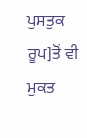ਪੁਸਤੁਕ ਰੂਪ]ਤੋਂ ਵੀ ਮੁਕਤ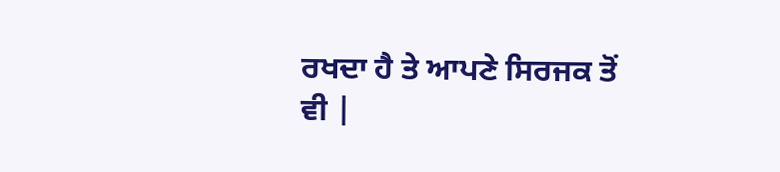ਰਖਦਾ ਹੈ ਤੇ ਆਪਣੇ ਸਿਰਜਕ ਤੋਂ
ਵੀ |